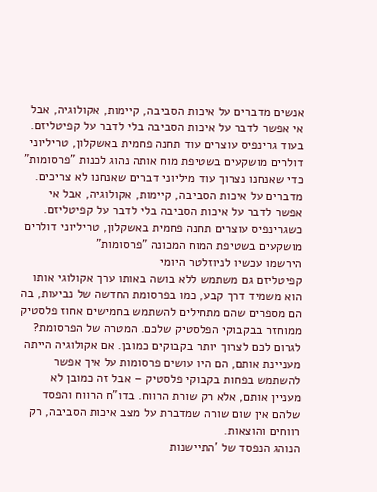אנשים מדברים על איכות הסביבה, קיימות, אקולוגיה, אבל אי אפשר לדבר על איכות הסביבה בלי לדבר על קפיטליזם. בעוד גרינפיס עוצרים עוד תחנה פחמית באשקלון, טריליוני דולרים מושקעים בשטיפת מוח אותה נהוג לכנות "פרסומות" כדי שאנחנו נצרוך עוד מיליוני דברים שאנחנו לא צריכים.
מדברים על איכות הסביבה, קיימות, אקולוגיה, אבל אי אפשר לדבר על איכות הסביבה בלי לדבר על קפיטליזם. כשגרינפיס עוצרים תחנה פחמית באשקלון, טריליוני דולרים מושקעים בשטיפת המוח המכונה "פרסומות"
הירשמו עכשיו לניוזלטר היומי
קפיטליזם גם משתמש ללא בושה באותו ערך אקולוגי אותו הוא משמיד דרך קבע, כמו בפרסומת החדשה של נביעות, בה הם מספרים שהם מתחילים להשתמש בחמישים אחוז פלסטיק ממוחזר בבקבוקי הפלסטיק שלכם. המטרה של הפרסומת? לגרום לכם לצרוך יותר בקבוקים כמובן. אם אקולוגיה הייתה מעניינת אותם, הם היו עושים פרסומות על איך אפשר להשתמש בפחות בקבוקי פלסטיק – אבל זה כמובן לא מעניין אותם, אלא רק שורת הרווח. בדו"ח הרווח והפסד שלהם אין שום שורה שמדברת על מצב איכות הסביבה, רק רווחים והוצאות.
הנוהג הנפסד של 'התיישנות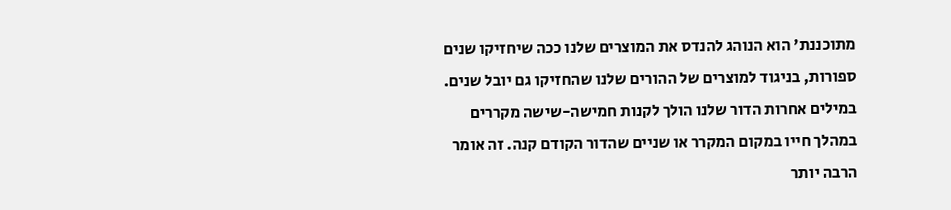מתוכננת' הוא הנוהג להנדס את המוצרים שלנו ככה שיחזיקו שנים ספורות, בניגוד למוצרים של ההורים שלנו שהחזיקו גם יובל שנים. במילים אחרות הדור שלנו הולך לקנות חמישה-שישה מקררים במהלך חייו במקום המקרר או שניים שהדור הקודם קנה. זה אומר הרבה יותר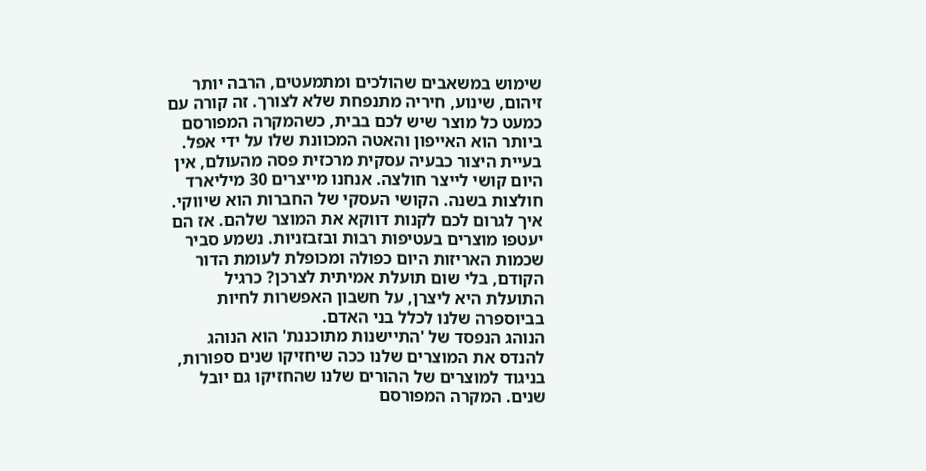שימוש במשאבים שהולכים ומתמעטים, הרבה יותר זיהום, שינוע, חיריה מתנפחת שלא לצורך. זה קורה עם כמעט כל מוצר שיש לכם בבית, כשהמקרה המפורסם ביותר הוא האייפון והאטה המכוונת שלו על ידי אפל.
בעיית היצור כבעיה עסקית מרכזית פסה מהעולם, אין היום קושי לייצר חולצה. אנחנו מייצרים 30 מיליארד חולצות בשנה. הקושי העסקי של החברות הוא שיווקי. איך לגרום לכם לקנות דווקא את המוצר שלהם. אז הם יעטפו מוצרים בעטיפות רבות ובזבזניות. נשמע סביר שכמות האריזות היום כפולה ומכופלת לעומת הדור הקודם, בלי שום תועלת אמיתית לצרכן? כרגיל התועלת היא ליצרן, על חשבון האפשרות לחיות בביוספרה שלנו לכלל בני האדם.
הנוהג הנפסד של 'התיישנות מתוכננת' הוא הנוהג להנדס את המוצרים שלנו ככה שיחזיקו שנים ספורות, בניגוד למוצרים של ההורים שלנו שהחזיקו גם יובל שנים. המקרה המפורסם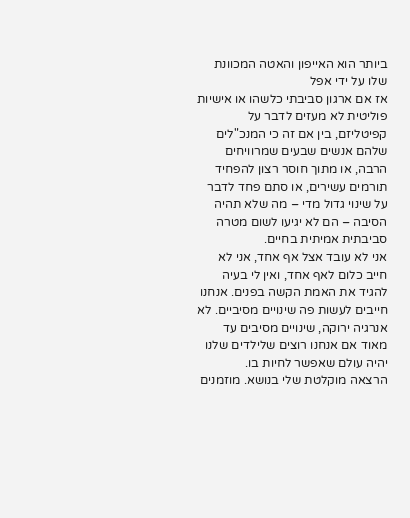ביותר הוא האייפון והאטה המכוונת שלו על ידי אפל
אז אם ארגון סביבתי כלשהו או אישיות פוליטית לא מעזים לדבר על קפיטליזם, בין אם זה כי המנכ"לים שלהם אנשים שבעים שמרוויחים הרבה, או מתוך חוסר רצון להפחיד תורמים עשירים, או סתם פחד לדבר על שינוי גדול מדי – מה שלא תהיה הסיבה – הם לא יגיעו לשום מטרה סביבתית אמיתית בחיים.
אני לא עובד אצל אף אחד, אני לא חייב כלום לאף אחד, ואין לי בעיה להגיד את האמת הקשה בפנים. אנחנו חייבים לעשות פה שינויים מסיביים. לא אנרגיה ירוקה, שינויים מסיבים עד מאוד אם אנחנו רוצים שלילדים שלנו יהיה עולם שאפשר לחיות בו.
הרצאה מוקלטת שלי בנושא. מוזמנים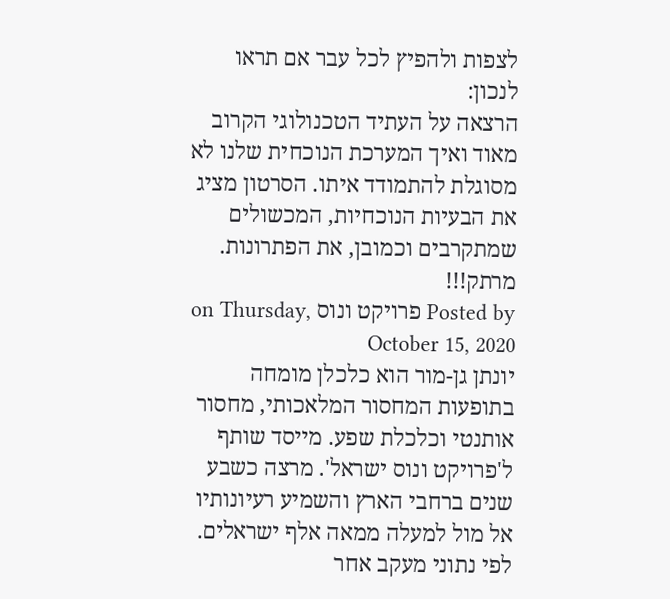לצפות ולהפיץ לכל עבר אם תראו לנכון:
הרצאה על העתיד הטכנולוגי הקרוב מאוד ואיך המערכת הנוכחית שלנו לא מסוגלת להתמודד איתו. הסרטון מציג את הבעיות הנוכחיות, המכשולים שמתקרבים וכמובן, את הפתרונות. מרתק!!!
Posted by פרויקט ונוס on Thursday, October 15, 2020
יונתן גן-מור הוא כלכלן מומחה בתופעות המחסור המלאכותי, מחסור אותנטי וכלכלת שפע. מייסד שותף ל'פרויקט ונוס ישראל'. מרצה כשבע שנים ברחבי הארץ והשמיע רעיונותיו אל מול למעלה ממאה אלף ישראלים.
לפי נתוני מעקב אחר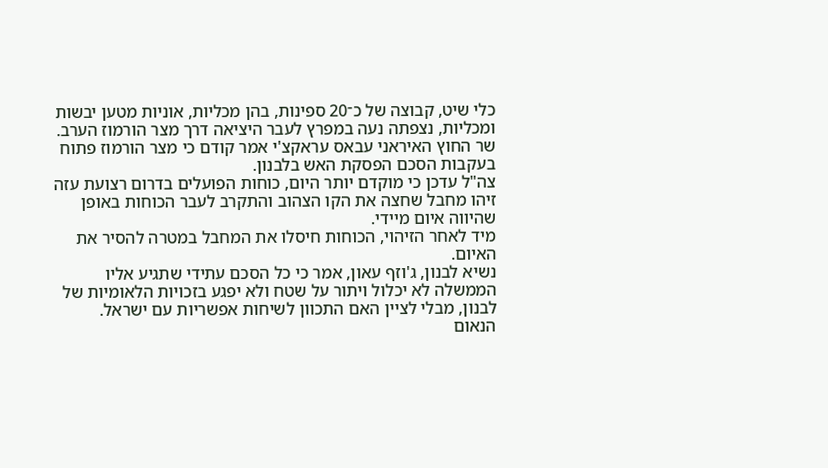כלי שיט, קבוצה של כ־20 ספינות, בהן מכליות, אוניות מטען יבשות ומכליות, נצפתה נעה במפרץ לעבר היציאה דרך מצר הורמוז הערב.
שר החוץ האיראני עבאס עראקצ'י אמר קודם כי מצר הורמוז פתוח בעקבות הסכם הפסקת האש בלבנון.
צה"ל עדכן כי מוקדם יותר היום, כוחות הפועלים בדרום רצועת עזה זיהו מחבל שחצה את הקו הצהוב והתקרב לעבר הכוחות באופן שהיווה איום מיידי.
מיד לאחר הזיהוי, הכוחות חיסלו את המחבל במטרה להסיר את האיום.
נשיא לבנון, ג'וזף עאון, אמר כי כל הסכם עתידי שתגיע אליו הממשלה לא יכלול ויתור על שטח ולא יפגע בזכויות הלאומיות של לבנון, מבלי לציין האם התכוון לשיחות אפשריות עם ישראל.
הנאום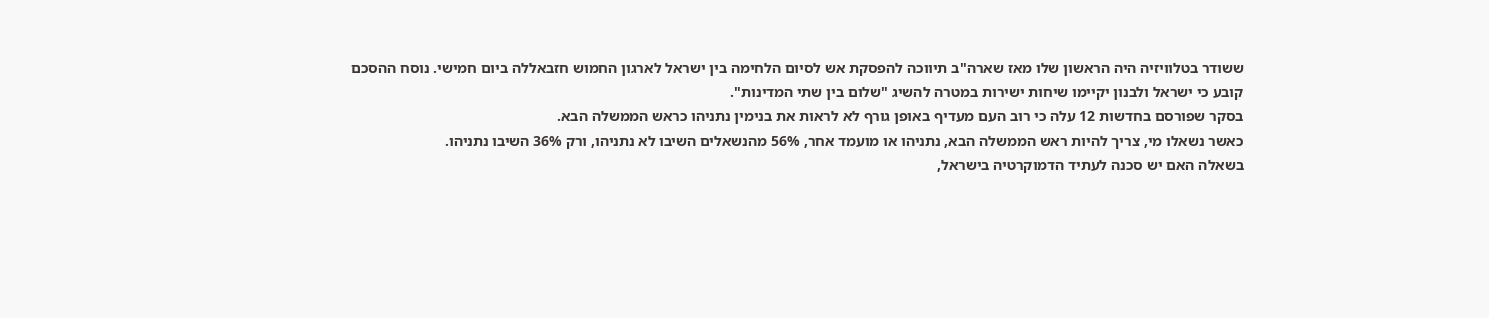ששודר בטלוויזיה היה הראשון שלו מאז שארה"ב תיווכה להפסקת אש לסיום הלחימה בין ישראל לארגון החמוש חזבאללה ביום חמישי. נוסח ההסכם קובע כי ישראל ולבנון יקיימו שיחות ישירות במטרה להשיג "שלום בין שתי המדינות".
בסקר שפורסם בחדשות 12 עלה כי רוב העם מעדיף באופן גורף לא לראות את בנימין נתניהו כראש הממשלה הבא.
כאשר נשאלו מי, צריך להיות ראש הממשלה הבא, נתניהו או מועמד אחר, 56% מהנשאלים השיבו לא נתניהו, ורק 36% השיבו נתניהו.
בשאלה האם יש סכנה לעתיד הדמוקרטיה בישראל,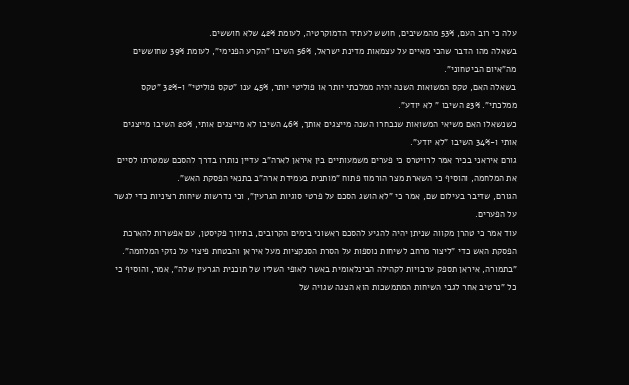עלה כי רוב העם, 53% מהמשיבים, חושש לעתיד הדמוקרטיה, לעומת 42% שלא חוששים.
בשאלה מהו הדבר שהכי מאיים על עצמאות מדינת ישראל, 56% השיבו "הקרע הפנימי", לעומת 39% שחוששים מה"איום הביטחוני".
בשאלה האם, טקס המשואות השנה יהיה ממלכתי יותר או פוליטי יותר, 45% ענו "טקס פוליטי" ו-32% "טקס ממלכתי". 23% השיבו " לא יודע".
כשנשאלו האם משיאי המשואות שנבחרו השנה מייצגים אותך, 46% השיבו לא מייצגים אותי, 20% השיבו מייצגים אותי ו-34% השיבו "לא יודע".
גורם איראני בכיר אמר לרויטרס כי פערים משמעותיים בין איראן לארה"ב עדיין נותרו בדרך להסכם שמטרתו לסיים את המלחמה, והוסיף כי השארת מצר הורמוז פתוח "מותנית בעמידת ארה"ב בתנאי הפסקת האש".
הגורם, שדיבר בעילום שם, אמר כי "לא הושג הסכם על פרטי סוגיות הגרעין", וכי נדרשות שיחות רציניות כדי לגשר על הפערים.
עוד אמר כי טהרן מקווה שניתן יהיה להגיע להסכם ראשוני בימים הקרובים, בתיווך פקיסטן, עם אפשרות להארכת הפסקת האש כדי "ליצור מרחב לשיחות נוספות על הסרת הסנקציות מעל איראן והבטחת פיצוי על נזקי המלחמה".
"בתמורה, איראן תספק ערבויות לקהילה הבינלאומית באשר לאופי השליו של תוכנית הגרעין שלה", אמר, והוסיף כי כל "נרטיב אחר לגבי השיחות המתמשכות הוא הצגה שגויה של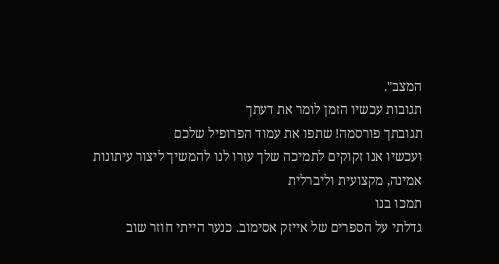המצב".
תגובות עכשיו הזמן לומר את דעתך
תגובתך פורסמה! שתפו את עמוד הפרופיל שלכם
ועכשיו אנו זקוקים לתמיכה שלך עזרו לנו להמשיך ליצור עיתונות אמינה, מקצועית וליברלית
תמכו בנו
גדלתי על הספרים של אייזק אסימוב. כנער הייתי חוזר שוב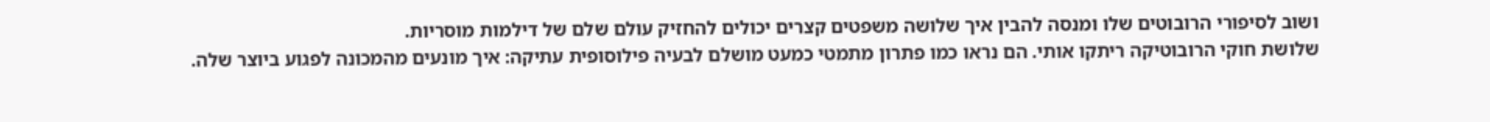ושוב לסיפורי הרובוטים שלו ומנסה להבין איך שלושה משפטים קצרים יכולים להחזיק עולם שלם של דילמות מוסריות.
שלושת חוקי הרובוטיקה ריתקו אותי. הם נראו כמו פתרון מתמטי כמעט מושלם לבעיה פילוסופית עתיקה: איך מונעים מהמכונה לפגוע ביוצר שלה.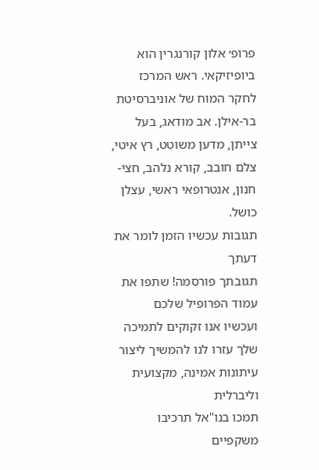פרופ׳ אלון קורנגרין הוא ביופיזיקאי. ראש המרכז לחקר המוח של אוניברסיטת בר-אילן. אב מודאג, בעל צייתן, מדען משוטט, רץ איטי, צלם חובב, קורא נלהב, חצי-חנון, אנטרופאי ראשי, עצלן כושל.
תגובות עכשיו הזמן לומר את דעתך
תגובתך פורסמה! שתפו את עמוד הפרופיל שלכם
ועכשיו אנו זקוקים לתמיכה שלך עזרו לנו להמשיך ליצור עיתונות אמינה, מקצועית וליברלית
תמכו בנו"אל תרכיבו משקפיים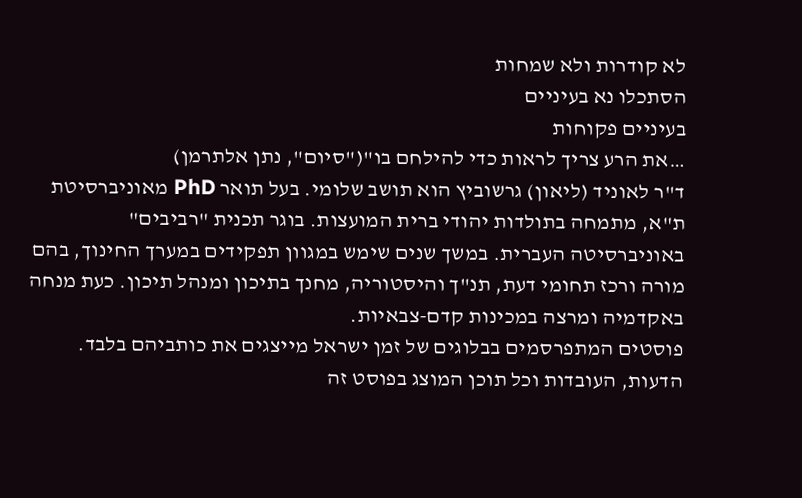לא קודרות ולא שמחות
הסתכלו נא בעיניים
בעיניים פקוחות
…את הרע צריך לראות כדי להילחם בו"("סיום", נתן אלתרמן)
ד"ר לאוניד (ליאון) גרשוביץ הוא תושב שלומי. בעל תואר PhD מאוניברסיטת ת"א, מתמחה בתולדות יהודי ברית המועצות. בוגר תכנית "רביבים" באוניברסיטה העברית. במשך שנים שימש במגוון תפקידים במערך החינוך, בהם מורה ורכז תחומי דעת, תנ"ך והיסטוריה, מחנך בתיכון ומנהל תיכון. כעת מנחה באקדמיה ומרצה במכינות קדם-צבאיות.
פוסטים המתפרסמים בבלוגים של זמן ישראל מייצגים את כותביהם בלבד. הדעות, העובדות וכל תוכן המוצג בפוסט זה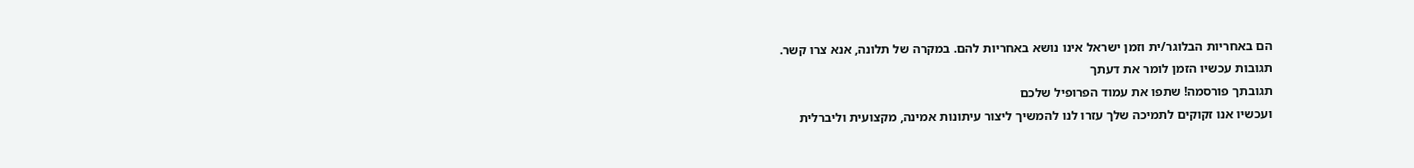הם באחריות הבלוגר/ית וזמן ישראל אינו נושא באחריות להם. במקרה של תלונה, אנא צרו קשר.
תגובות עכשיו הזמן לומר את דעתך
תגובתך פורסמה! שתפו את עמוד הפרופיל שלכם
ועכשיו אנו זקוקים לתמיכה שלך עזרו לנו להמשיך ליצור עיתונות אמינה, מקצועית וליברלית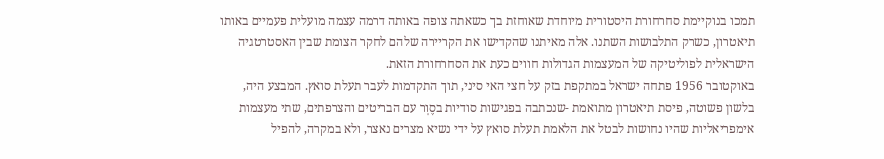תמכו בנוקיימת סחרחורת היסטורית מיוחדת שאוחזת בך כשאתה צופה באותה דרמה עצמה מועלית פעמיים באותו תיאטרון, כשרק התלבושות השתנו. אלה מאיתנו שהקדישו את הקריירה שלהם לחקר הצומת שבין האסטרטגיה הישראלית לפוליטיקה של המעצמות הגדולות חווים כעת את הסחרחורת הזאת.
באוקטובר 1956 פתחה ישראל במתקפת בזק על חצי האי סיני, תוך התקדמות לעבר תעלת סואץ. המבצע היה, בלשון פשוטה, פיסת תיאטרון מתואמת -שנכתבה בפגישות סודיות בסֶוְר עם הבריטים והצרפתים, שתי מעצמות אימפריאליות שהיו נחושות לבטל את הלאמת תעלת סואץ על ידי נשיא מצרים נאצר, ולא במקרה, להפיל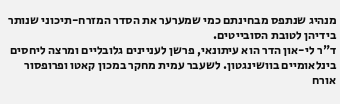מנהיג שנתפס מבחינתם כמי שמערער את הסדר המזרח-תיכוני שנותר בידיהן לטובת הסובייטים.
ד"ר לי-און הדר הוא עיתונאי, פרשן לעניינים גלובליים ומרצה ליחסים בינלאומיים בוושינגטון. לשעבר עמית מחקר במכון קאטו ופרופסור אורח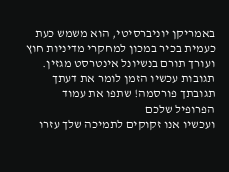באמריקן יוניברסיטי, הוא משמש כעת כעמית בכיר במכון למחקרי מדיניות חוץ ועורך תורם בנשיונל אינטרסט מגזין.
תגובות עכשיו הזמן לומר את דעתך
תגובתך פורסמה! שתפו את עמוד הפרופיל שלכם
ועכשיו אנו זקוקים לתמיכה שלך עזרו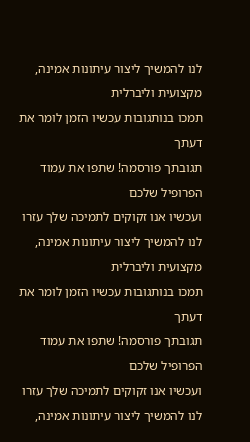לנו להמשיך ליצור עיתונות אמינה, מקצועית וליברלית
תמכו בנותגובות עכשיו הזמן לומר את דעתך
תגובתך פורסמה! שתפו את עמוד הפרופיל שלכם
ועכשיו אנו זקוקים לתמיכה שלך עזרו לנו להמשיך ליצור עיתונות אמינה, מקצועית וליברלית
תמכו בנותגובות עכשיו הזמן לומר את דעתך
תגובתך פורסמה! שתפו את עמוד הפרופיל שלכם
ועכשיו אנו זקוקים לתמיכה שלך עזרו לנו להמשיך ליצור עיתונות אמינה,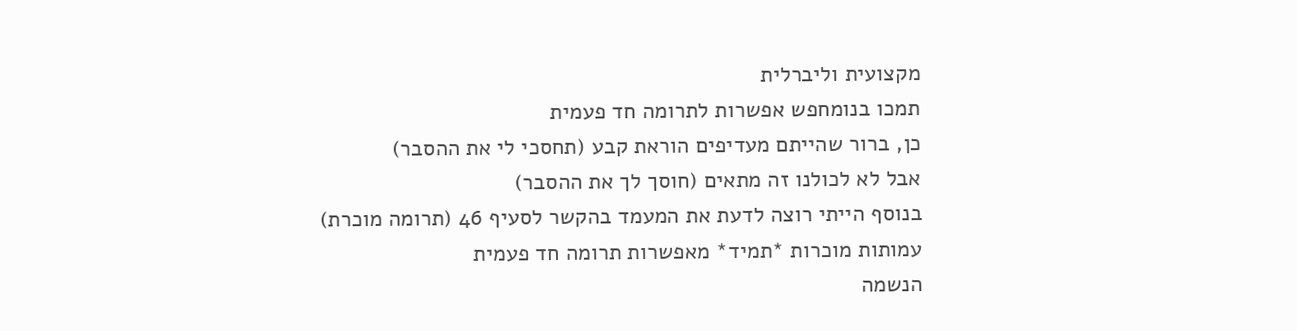מקצועית וליברלית
תמכו בנומחפש אפשרות לתרומה חד פעמית
כן, ברור שהייתם מעדיפים הוראת קבע (תחסכי לי את ההסבר)
אבל לא לכולנו זה מתאים (חוסך לך את ההסבר)
בנוסף הייתי רוצה לדעת את המעמד בהקשר לסעיף 46 (תרומה מוכרת)
עמותות מוכרות *תמיד* מאפשרות תרומה חד פעמית
הנשמה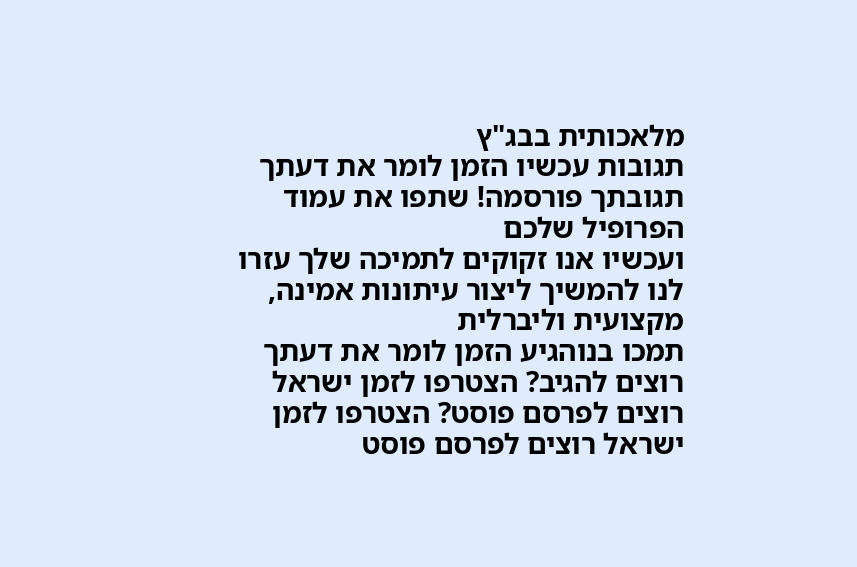מלאכותית בבג"ץ
תגובות עכשיו הזמן לומר את דעתך
תגובתך פורסמה! שתפו את עמוד הפרופיל שלכם
ועכשיו אנו זקוקים לתמיכה שלך עזרו לנו להמשיך ליצור עיתונות אמינה, מקצועית וליברלית
תמכו בנוהגיע הזמן לומר את דעתך
רוצים להגיב? הצטרפו לזמן ישראל רוצים לפרסם פוסט? הצטרפו לזמן ישראל רוצים לפרסם פוסט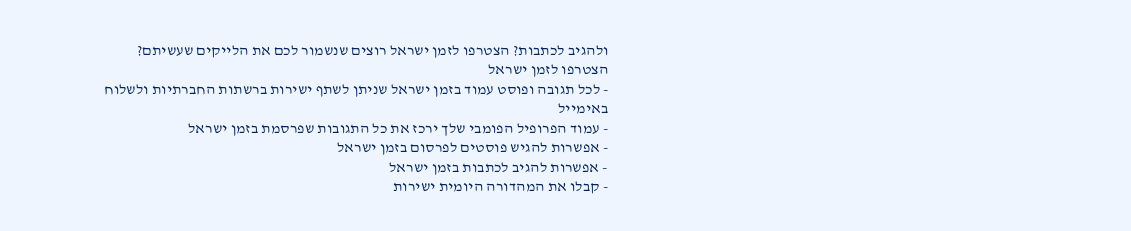ולהגיב לכתבות? הצטרפו לזמן ישראל רוצים שנשמור לכם את הלייקים שעשיתם? הצטרפו לזמן ישראל
- לכל תגובה ופוסט עמוד בזמן ישראל שניתן לשתף ישירות ברשתות החברתיות ולשלוח באימייל
- עמוד הפרופיל הפומבי שלך ירכז את כל התגובות שפרסמת בזמן ישראל
- אפשרות להגיש פוסטים לפרסום בזמן ישראל
- אפשרות להגיב לכתבות בזמן ישראל
- קבלו את המהדורה היומית ישירות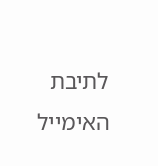לתיבת האימייל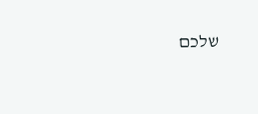שלכם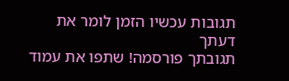תגובות עכשיו הזמן לומר את דעתך
תגובתך פורסמה! שתפו את עמוד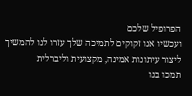הפרופיל שלכם
ועכשיו אנו זקוקים לתמיכה שלך עזרו לנו להמשיך ליצור עיתונות אמינה, מקצועית וליברלית
תמכו בנו